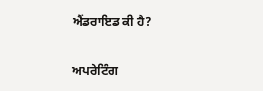ਐਂਡਰਾਇਡ ਕੀ ਹੈ?

ਅਪਰੇਟਿੰਗ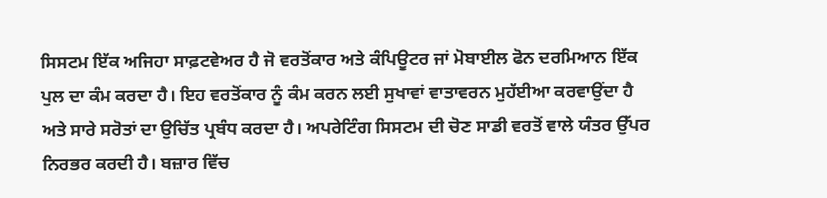ਸਿਸਟਮ ਇੱਕ ਅਜਿਹਾ ਸਾਫ਼ਟਵੇਅਰ ਹੈ ਜੋ ਵਰਤੋਂਕਾਰ ਅਤੇ ਕੰਪਿਊਟਰ ਜਾਂ ਮੋਬਾਈਲ ਫੋਨ ਦਰਮਿਆਨ ਇੱਕ ਪੁਲ ਦਾ ਕੰਮ ਕਰਦਾ ਹੈ। ਇਹ ਵਰਤੋਂਕਾਰ ਨੂੰ ਕੰਮ ਕਰਨ ਲਈ ਸੁਖਾਵਾਂ ਵਾਤਾਵਰਨ ਮੁਹੱਈਆ ਕਰਵਾਉਂਦਾ ਹੈ ਅਤੇ ਸਾਰੇ ਸਰੋਤਾਂ ਦਾ ਉਚਿੱਤ ਪ੍ਰਬੰਧ ਕਰਦਾ ਹੈ। ਅਪਰੇਟਿੰਗ ਸਿਸਟਮ ਦੀ ਚੋਣ ਸਾਡੀ ਵਰਤੋਂ ਵਾਲੇ ਯੰਤਰ ਉੱਪਰ ਨਿਰਭਰ ਕਰਦੀ ਹੈ। ਬਜ਼ਾਰ ਵਿੱਚ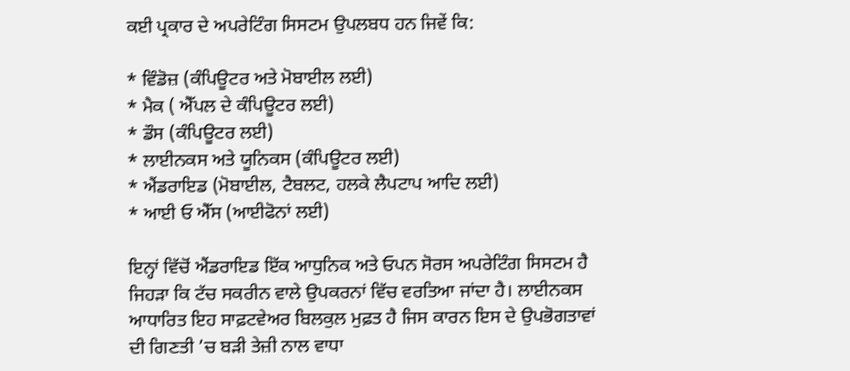ਕਈ ਪ੍ਰਕਾਰ ਦੇ ਅਪਰੇਟਿੰਗ ਸਿਸਟਮ ਉਪਲਬਧ ਹਨ ਜਿਵੇਂ ਕਿ:

* ਵਿੰਡੋਜ਼ (ਕੰਪਿਊਟਰ ਅਤੇ ਮੋਬਾਈਲ ਲਈ)
* ਮੈਕ ( ਐੱਪਲ ਦੇ ਕੰਪਿਊਟਰ ਲਈ)
* ਡੌਸ (ਕੰਪਿਊਟਰ ਲਈ)
* ਲਾਈਨਕਸ ਅਤੇ ਯੂਨਿਕਸ (ਕੰਪਿਊਟਰ ਲਈ)
* ਐਂਡਰਾਇਡ (ਮੋਬਾਈਲ, ਟੈਬਲਟ, ਹਲਕੇ ਲੈਪਟਾਪ ਆਦਿ ਲਈ)
* ਆਈ ਓ ਐੱਸ (ਆਈਫੋਨਾਂ ਲਈ)

ਇਨ੍ਹਾਂ ਵਿੱਚੋਂ ਐਂਡਰਾਇਡ ਇੱਕ ਆਧੁਨਿਕ ਅਤੇ ਓਪਨ ਸੋਰਸ ਅਪਰੇਟਿੰਗ ਸਿਸਟਮ ਹੈ ਜਿਹੜਾ ਕਿ ਟੱਚ ਸਕਰੀਨ ਵਾਲੇ ਉਪਕਰਨਾਂ ਵਿੱਚ ਵਰਤਿਆ ਜਾਂਦਾ ਹੈ। ਲਾਈਨਕਸ ਆਧਾਰਿਤ ਇਹ ਸਾਫ਼ਟਵੇਅਰ ਬਿਲਕੁਲ ਮੁਫ਼ਤ ਹੈ ਜਿਸ ਕਾਰਨ ਇਸ ਦੇ ਉਪਭੋਗਤਾਵਾਂ ਦੀ ਗਿਣਤੀ ’ਚ ਬੜੀ ਤੇਜ਼ੀ ਨਾਲ ਵਾਧਾ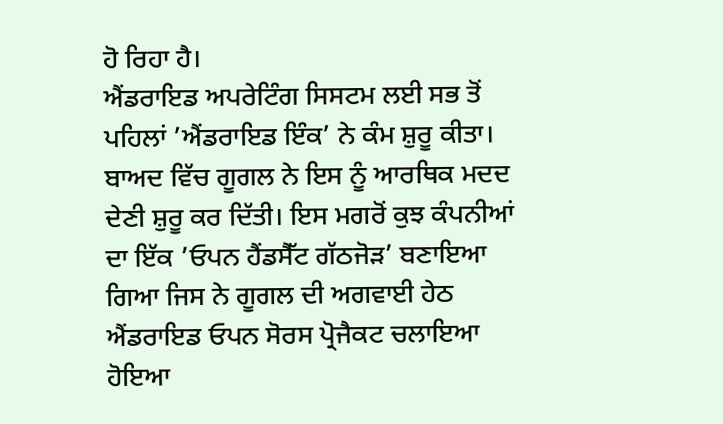ਹੋ ਰਿਹਾ ਹੈ।
ਐਂਡਰਾਇਡ ਅਪਰੇਟਿੰਗ ਸਿਸਟਮ ਲਈ ਸਭ ਤੋਂ ਪਹਿਲਾਂ ’ਐਂਡਰਾਇਡ ਇੰਕ’ ਨੇ ਕੰਮ ਸ਼ੁਰੂ ਕੀਤਾ। ਬਾਅਦ ਵਿੱਚ ਗੂਗਲ ਨੇ ਇਸ ਨੂੰ ਆਰਥਿਕ ਮਦਦ ਦੇਣੀ ਸ਼ੁਰੂ ਕਰ ਦਿੱਤੀ। ਇਸ ਮਗਰੋਂ ਕੁਝ ਕੰਪਨੀਆਂ ਦਾ ਇੱਕ ’ਓਪਨ ਹੈਂਡਸੈੱਟ ਗੱਠਜੋੜ’ ਬਣਾਇਆ ਗਿਆ ਜਿਸ ਨੇ ਗੂਗਲ ਦੀ ਅਗਵਾਈ ਹੇਠ ਐਂਡਰਾਇਡ ਓਪਨ ਸੋਰਸ ਪ੍ਰੋਜੈਕਟ ਚਲਾਇਆ ਹੋਇਆ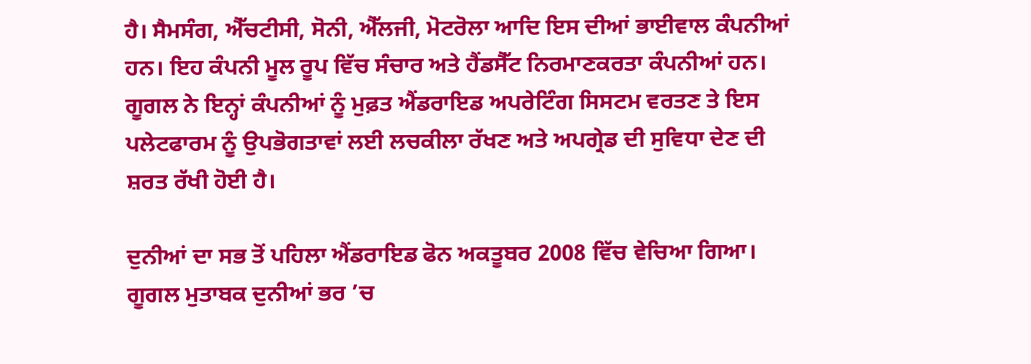ਹੈ। ਸੈਮਸੰਗ, ਐੱਚਟੀਸੀ, ਸੋਨੀ, ਐੱਲਜੀ, ਮੋਟਰੋਲਾ ਆਦਿ ਇਸ ਦੀਆਂ ਭਾਈਵਾਲ ਕੰਪਨੀਆਂ ਹਨ। ਇਹ ਕੰਪਨੀ ਮੂਲ ਰੂਪ ਵਿੱਚ ਸੰਚਾਰ ਅਤੇ ਹੈਂਡਸੈੱਟ ਨਿਰਮਾਣਕਰਤਾ ਕੰਪਨੀਆਂ ਹਨ। ਗੂਗਲ ਨੇ ਇਨ੍ਹਾਂ ਕੰਪਨੀਆਂ ਨੂੰ ਮੁਫ਼ਤ ਐਂਡਰਾਇਡ ਅਪਰੇਟਿੰਗ ਸਿਸਟਮ ਵਰਤਣ ਤੇ ਇਸ ਪਲੇਟਫਾਰਮ ਨੂੰ ਉਪਭੋਗਤਾਵਾਂ ਲਈ ਲਚਕੀਲਾ ਰੱਖਣ ਅਤੇ ਅਪਗ੍ਰੇਡ ਦੀ ਸੁਵਿਧਾ ਦੇਣ ਦੀ ਸ਼ਰਤ ਰੱਖੀ ਹੋਈ ਹੈ।

ਦੁਨੀਆਂ ਦਾ ਸਭ ਤੋਂ ਪਹਿਲਾ ਐਂਡਰਾਇਡ ਫੋਨ ਅਕਤੂਬਰ 2008 ਵਿੱਚ ਵੇਚਿਆ ਗਿਆ। ਗੂਗਲ ਮੁਤਾਬਕ ਦੁਨੀਆਂ ਭਰ ’ਚ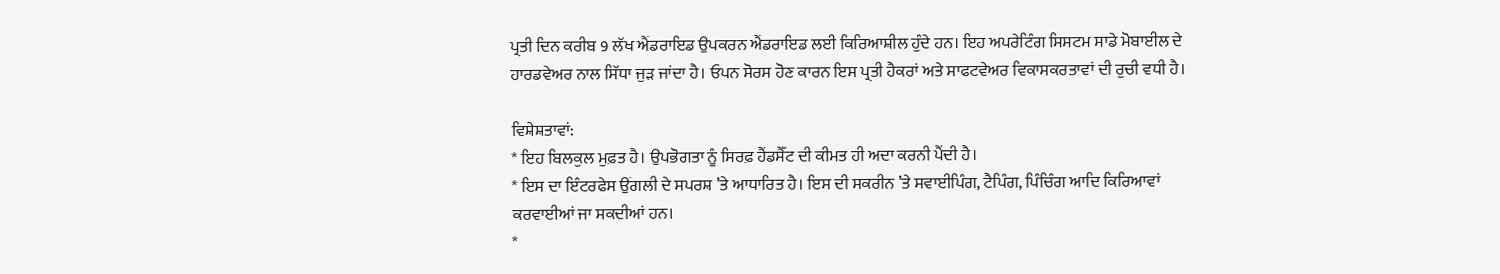ਪ੍ਰਤੀ ਦਿਨ ਕਰੀਬ 9 ਲੱਖ ਐਂਡਰਾਇਡ ਉਪਕਰਨ ਐਂਡਰਾਇਡ ਲਈ ਕਿਰਿਆਸ਼ੀਲ ਹੁੰਦੇ ਹਨ। ਇਹ ਅਪਰੇਟਿੰਗ ਸਿਸਟਮ ਸਾਡੇ ਮੋਬਾਈਲ ਦੇ ਹਾਰਡਵੇਅਰ ਨਾਲ ਸਿੱਧਾ ਜੁੜ ਜਾਂਦਾ ਹੈ। ਓਪਨ ਸੋਰਸ ਹੋਣ ਕਾਰਨ ਇਸ ਪ੍ਰਤੀ ਹੈਕਰਾਂ ਅਤੇ ਸਾਫਟਵੇਅਰ ਵਿਕਾਸਕਰਤਾਵਾਂ ਦੀ ਰੁਚੀ ਵਧੀ ਹੈ।

ਵਿਸ਼ੇਸ਼ਤਾਵਾਂ:
* ਇਹ ਬਿਲਕੁਲ ਮੁਫ਼ਤ ਹੈ। ਉਪਭੋਗਤਾ ਨੂੰ ਸਿਰਫ਼ ਹੈਂਡਸੈੱਟ ਦੀ ਕੀਮਤ ਹੀ ਅਦਾ ਕਰਨੀ ਪੈਂਦੀ ਹੈ।
* ਇਸ ਦਾ ਇੰਟਰਫੇਸ ਉਂਗਲੀ ਦੇ ਸਪਰਸ਼ ’ਤੇ ਆਧਾਰਿਤ ਹੈ। ਇਸ ਦੀ ਸਕਰੀਨ ’ਤੇ ਸਵਾਈਪਿੰਗ, ਟੈਪਿੰਗ, ਪਿੰਚਿੰਗ ਆਦਿ ਕਿਰਿਆਵਾਂ ਕਰਵਾਈਆਂ ਜਾ ਸਕਦੀਆਂ ਹਨ।
*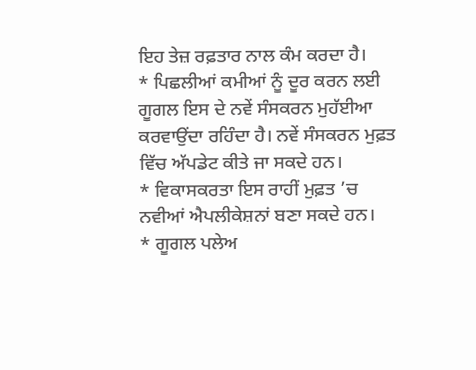ਇਹ ਤੇਜ਼ ਰਫ਼ਤਾਰ ਨਾਲ ਕੰਮ ਕਰਦਾ ਹੈ।
* ਪਿਛਲੀਆਂ ਕਮੀਆਂ ਨੂੰ ਦੂਰ ਕਰਨ ਲਈ ਗੂਗਲ ਇਸ ਦੇ ਨਵੇਂ ਸੰਸਕਰਨ ਮੁਹੱਈਆ ਕਰਵਾਉਂਦਾ ਰਹਿੰਦਾ ਹੈ। ਨਵੇਂ ਸੰਸਕਰਨ ਮੁਫ਼ਤ ਵਿੱਚ ਅੱਪਡੇਟ ਕੀਤੇ ਜਾ ਸਕਦੇ ਹਨ।
* ਵਿਕਾਸਕਰਤਾ ਇਸ ਰਾਹੀਂ ਮੁਫ਼ਤ ’ਚ ਨਵੀਆਂ ਐਪਲੀਕੇਸ਼ਨਾਂ ਬਣਾ ਸਕਦੇ ਹਨ।
* ਗੂਗਲ ਪਲੇਅ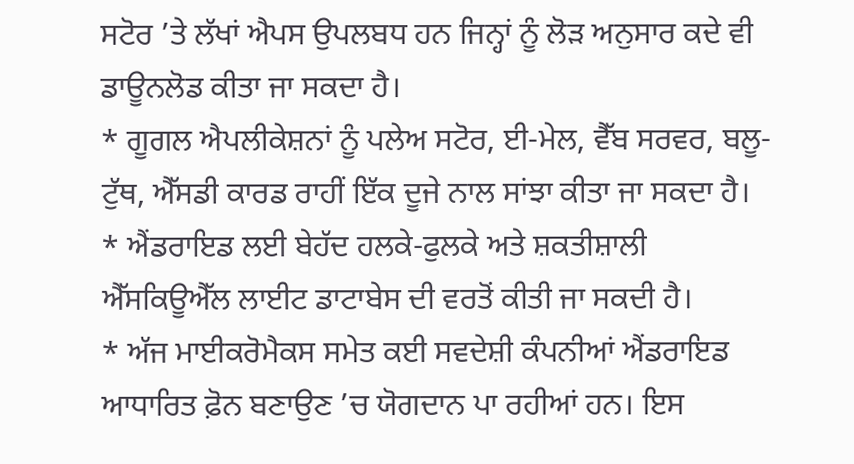ਸਟੋਰ ’ਤੇ ਲੱਖਾਂ ਐਪਸ ਉਪਲਬਧ ਹਨ ਜਿਨ੍ਹਾਂ ਨੂੰ ਲੋੜ ਅਨੁਸਾਰ ਕਦੇ ਵੀ ਡਾਊਨਲੋਡ ਕੀਤਾ ਜਾ ਸਕਦਾ ਹੈ।
* ਗੂਗਲ ਐਪਲੀਕੇਸ਼ਨਾਂ ਨੂੰ ਪਲੇਅ ਸਟੋਰ, ਈ-ਮੇਲ, ਵੈੱਬ ਸਰਵਰ, ਬਲੂ-ਟੁੱਥ, ਐੱਸਡੀ ਕਾਰਡ ਰਾਹੀਂ ਇੱਕ ਦੂਜੇ ਨਾਲ ਸਾਂਝਾ ਕੀਤਾ ਜਾ ਸਕਦਾ ਹੈ।
* ਐਂਡਰਾਇਡ ਲਈ ਬੇਹੱਦ ਹਲਕੇ-ਫੁਲਕੇ ਅਤੇ ਸ਼ਕਤੀਸ਼ਾਲੀ ਐੱਸਕਿਊਐੱਲ ਲਾਈਟ ਡਾਟਾਬੇਸ ਦੀ ਵਰਤੋਂ ਕੀਤੀ ਜਾ ਸਕਦੀ ਹੈ।
* ਅੱਜ ਮਾਈਕਰੋਮੈਕਸ ਸਮੇਤ ਕਈ ਸਵਦੇਸ਼ੀ ਕੰਪਨੀਆਂ ਐਂਡਰਾਇਡ ਆਧਾਰਿਤ ਫ਼ੋਨ ਬਣਾਉਣ ’ਚ ਯੋਗਦਾਨ ਪਾ ਰਹੀਆਂ ਹਨ। ਇਸ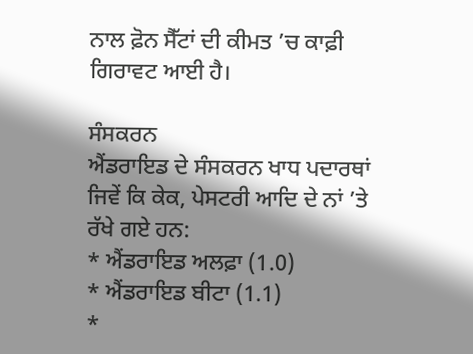ਨਾਲ ਫ਼ੋਨ ਸੈੱਟਾਂ ਦੀ ਕੀਮਤ ’ਚ ਕਾਫ਼ੀ ਗਿਰਾਵਟ ਆਈ ਹੈ।

ਸੰਸਕਰਨ
ਐਂਡਰਾਇਡ ਦੇ ਸੰਸਕਰਨ ਖਾਧ ਪਦਾਰਥਾਂ ਜਿਵੇਂ ਕਿ ਕੇਕ, ਪੇਸਟਰੀ ਆਦਿ ਦੇ ਨਾਂ ’ਤੇ ਰੱਖੇ ਗਏ ਹਨ:
* ਐਂਡਰਾਇਡ ਅਲਫ਼ਾ (1.0)
* ਐਂਡਰਾਇਡ ਬੀਟਾ (1.1)
*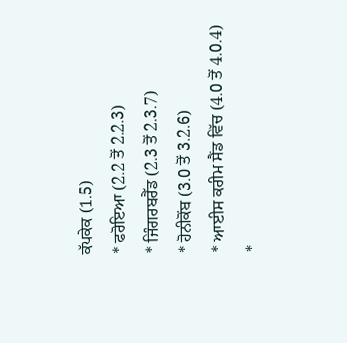ਕੱਪਕੇਕ (1.5)
* ਫਰੋਇਆ (2.2 ਤੋਂ 2.2.3)
* ਜਿੰਗਰਬਰੈੱਡ (2.3 ਤੋਂ 2.3.7)
* ਹੋਨੀਕੋਂਬ (3.0 ਤੋਂ 3.2.6)
* ਆਈਸ ਕਰੀਮ ਸੈਂਡ ਵਿੱਚ (4.0 ਤੋਂ 4.0.4)
*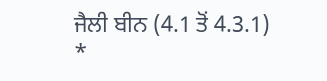ਜੈਲੀ ਬੀਨ (4.1 ਤੋਂ 4.3.1)
*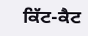ਕਿੱਟ-ਕੈਟ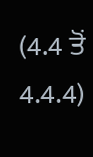(4.4 ਤੋਂ 4.4.4)